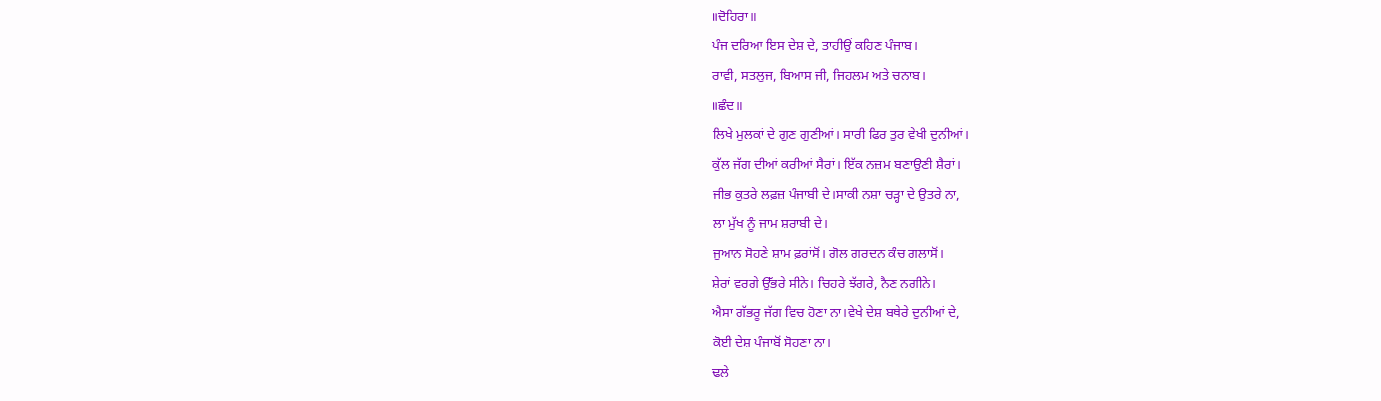॥ਦੋਹਿਰਾ॥
ਪੰਜ ਦਰਿਆ ਇਸ ਦੇਸ਼ ਦੇ, ਤਾਹੀਉਂ ਕਹਿਣ ਪੰਜਾਬ।
ਰਾਵੀ, ਸਤਲੁਜ, ਬਿਆਸ ਜੀ, ਜਿਹਲਮ ਅਤੇ ਚਨਾਬ।
॥ਛੰਦ॥
ਲਿਖੇ ਮੁਲਕਾਂ ਦੇ ਗੁਣ ਗੁਣੀਆਂ। ਸਾਰੀ ਫਿਰ ਤੁਰ ਵੇਖੀ ਦੁਨੀਆਂ।
ਕੁੱਲ ਜੱਗ ਦੀਆਂ ਕਰੀਆਂ ਸੈਰਾਂ। ਇੱਕ ਨਜ਼ਮ ਬਣਾਉਣੀ ਸ਼ੈਰਾਂ।
ਜੀਭ ਕੁਤਰੇ ਲਫ਼ਜ਼ ਪੰਜਾਬੀ ਦੇ।ਸਾਕੀ ਨਸ਼ਾ ਚੜ੍ਹਾ ਦੇ ਉਤਰੇ ਨਾ,
ਲਾ ਮੁੱਖ ਨੂੰ ਜਾਮ ਸ਼ਰਾਬੀ ਦੇ।
ਜੁਆਨ ਸੋਹਣੇ ਸ਼ਾਮ ਫ਼ਰਾਂਸੋਂ। ਗੋਲ ਗਰਦਨ ਕੰਚ ਗਲਾਸੋਂ।
ਸ਼ੇਰਾਂ ਵਰਗੇ ਉੱਭਰੇ ਸੀਨੇ। ਚਿਹਰੇ ਝੱਗਰੇ, ਨੈਣ ਨਗੀਨੇ।
ਐਸਾ ਗੱਭਰੂ ਜੱਗ ਵਿਚ ਹੋਣਾ ਨਾ।ਵੇਖੇ ਦੇਸ਼ ਬਥੇਰੇ ਦੁਨੀਆਂ ਦੇ,
ਕੋਈ ਦੇਸ਼ ਪੰਜਾਬੋਂ ਸੋਹਣਾ ਨਾ।
ਢਲੇ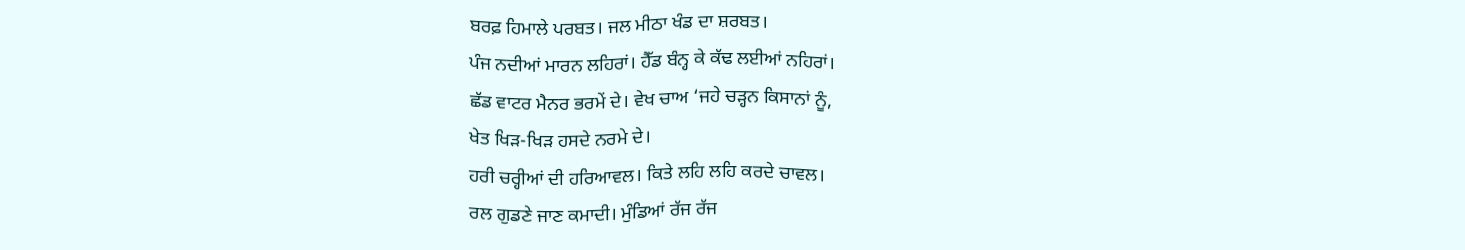ਬਰਫ਼ ਹਿਮਾਲੇ ਪਰਬਤ। ਜਲ ਮੀਠਾ ਖੰਡ ਦਾ ਸ਼ਰਬਤ।
ਪੰਜ ਨਦੀਆਂ ਮਾਰਨ ਲਹਿਰਾਂ। ਹੈੱਡ ਬੰਨ੍ਹ ਕੇ ਕੱਢ ਲਈਆਂ ਨਹਿਰਾਂ।
ਛੱਡ ਵਾਟਰ ਮੈਨਰ ਭਰਮੇਂ ਦੇ। ਵੇਖ ਚਾਅ ‘ਜਹੇ ਚੜ੍ਹਨ ਕਿਸਾਨਾਂ ਨੂੰ,
ਖੇਤ ਖਿੜ-ਖਿੜ ਹਸਦੇ ਨਰਮੇ ਦੇ।
ਹਰੀ ਚਰ੍ਹੀਆਂ ਦੀ ਹਰਿਆਵਲ। ਕਿਤੇ ਲਹਿ ਲਹਿ ਕਰਦੇ ਚਾਵਲ।
ਰਲ ਗੁਡਣੇ ਜਾਣ ਕਮਾਦੀ। ਮੁੰਡਿਆਂ ਰੱਜ ਰੱਜ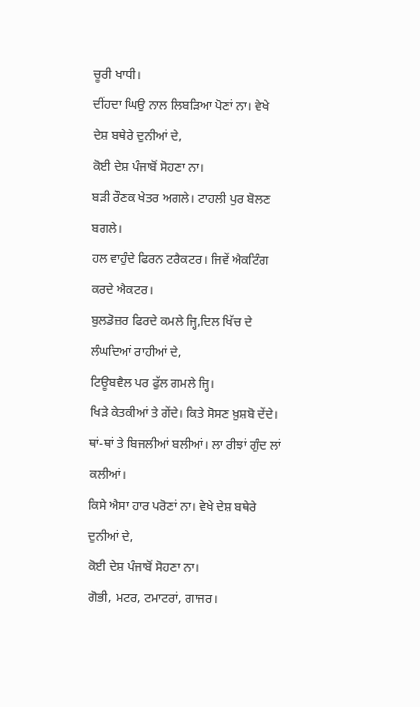ਚੂਰੀ ਖਾਧੀ।
ਦੀਂਹਦਾ ਘਿਉ ਨਾਲ ਲਿਬੜਿਆ ਪੋਣਾਂ ਨਾ। ਵੇਖੇ ਦੇਸ਼ ਬਥੇਰੇ ਦੁਨੀਆਂ ਦੇ,
ਕੋਈ ਦੇਸ਼ ਪੰਜਾਬੋਂ ਸੋਹਣਾ ਨਾ।
ਬੜੀ ਰੌਣਕ ਖੇਤਰ ਅਗਲੇ। ਟਾਹਲੀ ਪੁਰ ਬੋਲਣ ਬਗਲੇ।
ਹਲ ਵਾਹੁੰਦੇ ਫਿਰਨ ਟਰੈਕਟਰ। ਜਿਵੇਂ ਐਕਟਿੰਗ ਕਰਦੇ ਐਕਟਰ।
ਬੁਲਡੋਜ਼ਰ ਫਿਰਦੇ ਕਮਲੇ ਜ੍ਹਿ,ਦਿਲ ਖਿੱਚ ਦੇ ਲੰਘਦਿਆਂ ਰਾਹੀਆਂ ਦੇ,
ਟਿਊਬਵੈਲ ਪਰ ਫੁੱਲ ਗਮਲੇ ਜ੍ਹਿ।
ਖਿੜੇ ਕੇਤਕੀਆਂ ਤੇ ਗੇਂਦੇ। ਕਿਤੇ ਸੋਸਣ ਖ਼ੁਸ਼ਬੋ ਦੇਂਦੇ।
ਥਾਂ-ਥਾਂ ਤੇ ਬਿਜਲੀਆਂ ਬਲੀਆਂ। ਲਾ ਰੀਝਾਂ ਗੁੰਦ ਲਾਂ ਕਲੀਆਂ।
ਕਿਸੇ ਐਸਾ ਹਾਰ ਪਰੋਣਾਂ ਨਾ। ਵੇਖੇ ਦੇਸ਼ ਬਥੇਰੇ ਦੁਨੀਆਂ ਦੇ,
ਕੋਈ ਦੇਸ਼ ਪੰਜਾਬੋਂ ਸੋਹਣਾ ਨਾ।
ਗੋਭੀ, ਮਟਰ, ਟਮਾਟਰਾਂ, ਗਾਜਰ।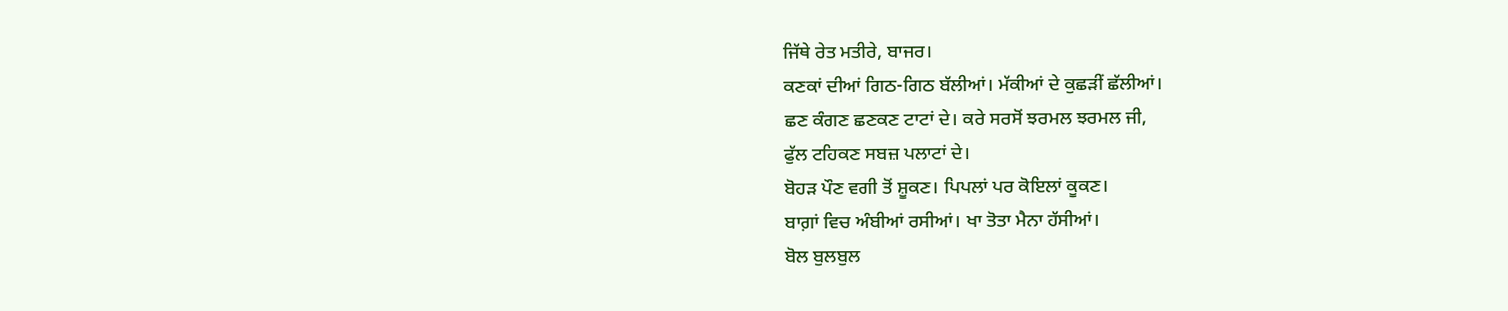ਜਿੱਥੇ ਰੇਤ ਮਤੀਰੇ, ਬਾਜਰ।
ਕਣਕਾਂ ਦੀਆਂ ਗਿਠ-ਗਿਠ ਬੱਲੀਆਂ। ਮੱਕੀਆਂ ਦੇ ਕੁਛੜੀਂ ਛੱਲੀਆਂ।
ਛਣ ਕੰਗਣ ਛਣਕਣ ਟਾਟਾਂ ਦੇ। ਕਰੇ ਸਰਸੋਂ ਝਰਮਲ ਝਰਮਲ ਜੀ,
ਫੁੱਲ ਟਹਿਕਣ ਸਬਜ਼ ਪਲਾਟਾਂ ਦੇ।
ਬੋਹੜ ਪੌਣ ਵਗੀ ਤੋਂ ਸ਼ੂਕਣ। ਪਿਪਲਾਂ ਪਰ ਕੋਇਲਾਂ ਕੂਕਣ।
ਬਾਗ਼ਾਂ ਵਿਚ ਅੰਬੀਆਂ ਰਸੀਆਂ। ਖਾ ਤੋਤਾ ਮੈਨਾ ਹੱਸੀਆਂ।
ਬੋਲ ਬੁਲਬੁਲ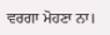ਵਰਗਾ ਮੋਹਣਾ ਨਾ।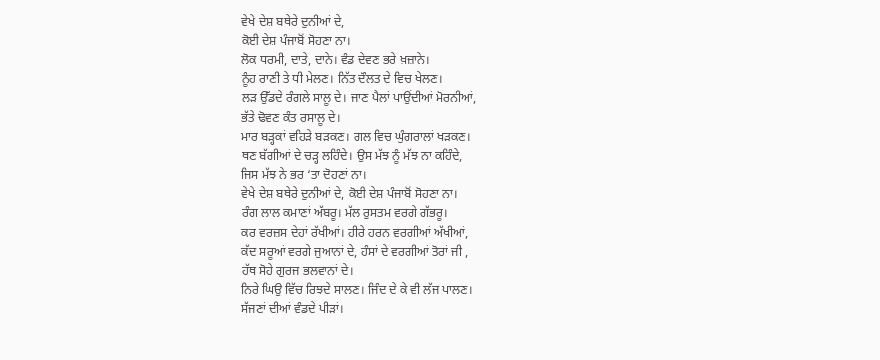ਵੇਖੇ ਦੇਸ਼ ਬਥੇਰੇ ਦੁਨੀਆਂ ਦੇ,
ਕੋਈ ਦੇਸ਼ ਪੰਜਾਬੋਂ ਸੋਹਣਾ ਨਾ।
ਲੋਕ ਧਰਮੀ, ਦਾਤੇ, ਦਾਨੇ। ਵੰਡ ਦੇਵਣ ਭਰੇ ਖ਼ਜ਼ਾਨੇ।
ਨੂੰਹ ਰਾਣੀ ਤੇ ਧੀ ਮੇਲਣ। ਨਿੱਤ ਦੌਲਤ ਦੇ ਵਿਚ ਖੇਲਣ।
ਲੜ ਉੱਡਦੇ ਰੰਗਲੇ ਸਾਲੂ ਦੇ। ਜਾਣ ਪੈਲਾਂ ਪਾਉਂਦੀਆਂ ਮੋਰਨੀਆਂ,
ਭੱਤੇ ਢੋਵਣ ਕੰਤ ਰਸਾਲੂ ਦੇ।
ਮਾਰ ਬੜ੍ਹਕਾਂ ਵਹਿੜੇ ਬੜਕਣ। ਗਲ ਵਿਚ ਘੁੰਗਰਾਲਾਂ ਖੜਕਣ।
ਥਣ ਬੱਗੀਆਂ ਦੇ ਚੜ੍ਹ ਲਹਿੰਦੇ। ਉਸ ਮੱਝ ਨੂੰ ਮੱਝ ਨਾ ਕਹਿੰਦੇ,
ਜਿਸ ਮੱਝ ਨੇ ਭਰ ‘ਤਾ ਦੋਹਣਾਂ ਨਾ।
ਵੇਖੇ ਦੇਸ਼ ਬਥੇਰੇ ਦੁਨੀਆਂ ਦੇ, ਕੋਈ ਦੇਸ਼ ਪੰਜਾਬੋਂ ਸੋਹਣਾ ਨਾ।
ਰੰਗ ਲਾਲ ਕਮਾਣਾਂ ਅੱਬਰੂ। ਮੱਲ ਰੁਸਤਮ ਵਰਗੇ ਗੱਭਰੂ।
ਕਰ ਵਰਜ਼ਸ ਦੇਹਾਂ ਰੱਖੀਆਂ। ਹੀਰੇ ਹਰਨ ਵਰਗੀਆਂ ਅੱਖੀਆਂ,
ਕੱਦ ਸਰੂਆਂ ਵਰਗੇ ਜੁਆਨਾਂ ਦੇ, ਹੰਸਾਂ ਦੇ ਵਰਗੀਆਂ ਤੋਰਾਂ ਜੀ ,
ਹੱਥ ਸੋਹੇ ਗੁਰਜ ਭਲਵਾਨਾਂ ਦੇ।
ਨਿਰੇ ਘਿਉ ਵਿੱਚ ਰਿਝਦੇ ਸਾਲਣ। ਜਿੰਦ ਦੇ ਕੇ ਵੀ ਲੱਜ ਪਾਲਣ।
ਸੱਜਣਾਂ ਦੀਆਂ ਵੰਡਦੇ ਪੀੜਾਂ।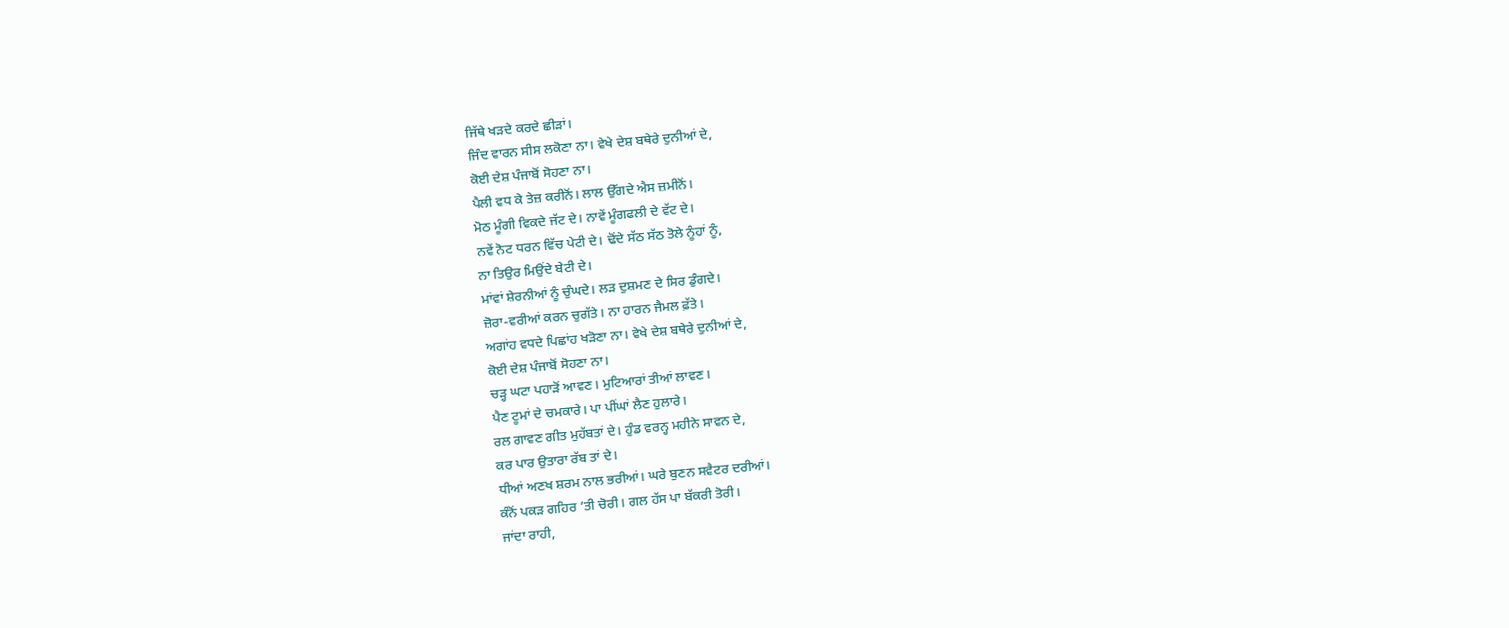ਜਿੱਥੇ ਖੜਦੇ ਕਰਦੇ ਛੀੜਾਂ।
ਜਿੰਦ ਵਾਰਨ ਸੀਸ ਲਕੋਣਾ ਨਾ। ਵੇਖੇ ਦੇਸ਼ ਬਥੇਰੇ ਦੁਨੀਆਂ ਦੇ,
ਕੋਈ ਦੇਸ਼ ਪੰਜਾਬੋਂ ਸੋਹਣਾ ਨਾ।
ਪੈਲੀ ਵਧ ਕੇ ਤੇਜ਼ ਕਰੀਨੋਂ। ਲਾਲ ਉੱਗਦੇ ਐਸ ਜ਼ਮੀਨੋਂ।
ਮੋਠ ਮੂੰਗੀ ਵਿਕਦੇ ਜੱਟ ਦੇ। ਨਾਵੇਂ ਮੂੰਗਫਲੀ ਦੇ ਵੱਟ ਦੇ।
ਨਵੇਂ ਨੋਟ ਧਰਨ ਵਿੱਚ ਪੇਟੀ ਦੇ। ਢੋਂਦੇ ਸੱਠ ਸੱਠ ਤੋਲੇ ਨੂੰਹਾਂ ਨੂੰ,
ਨਾ ਤਿਉਰ ਮਿਉਂਦੇ ਬੇਟੀ ਦੇ।
ਮਾਂਵਾਂ ਸ਼ੇਰਨੀਆਂ ਨੂੰ ਚੁੰਘਦੇ। ਲੜ ਦੁਸ਼ਮਣ ਦੇ ਸਿਰ ਡੁੰਗਦੇ।
ਜ਼ੋਰਾ-ਵਰੀਆਂ ਕਰਨ ਚੁਗੱਤੇ। ਨਾ ਹਾਰਨ ਜੈਮਲ ਫ਼ੱਤੇ।
ਅਗਾਂਹ ਵਧਦੇ ਪਿਛਾਂਹ ਖੜੋਣਾ ਨਾ। ਵੇਖੇ ਦੇਸ਼ ਬਥੇਰੇ ਦੁਨੀਆਂ ਦੇ,
ਕੋਈ ਦੇਸ਼ ਪੰਜਾਬੋਂ ਸੋਹਣਾ ਨਾ।
ਚੜ੍ਹ ਘਟਾ ਪਹਾੜੋਂ ਆਵਣ। ਮੁਟਿਆਰਾਂ ਤੀਆਂ ਲਾਵਣ।
ਪੈਣ ਟੂਮਾਂ ਦੇ ਚਮਕਾਰੇ। ਪਾ ਪੀਂਘਾਂ ਲੈਣ ਹੁਲਾਰੇ।
ਰਲ ਗਾਵਣ ਗੀਤ ਮੁਹੱਬਤਾਂ ਦੇ। ਹੁੰਡ ਵਰਨ੍ਹ ਮਹੀਨੇ ਸਾਵਨ ਦੇ,
ਕਰ ਪਾਰ ਉਤਾਰਾ ਰੱਬ ਤਾਂ ਦੇ।
ਧੀਆਂ ਅਣਖ ਸ਼ਰਮ ਨਾਲ ਭਰੀਆਂ। ਘਰੇ ਬੁਣਨ ਸਵੈਟਰ ਦਰੀਆਂ।
ਕੰਨੋਂ ਪਕੜ ਗਹਿਰ ‘ਤੀ ਚੋਰੀ। ਗਲ ਹੱਸ ਪਾ ਬੱਕਰੀ ਤੋਰੀ।
ਜਾਂਦਾ ਰਾਹੀ,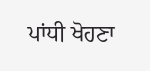ਪਾਂਧੀ ਖੋਹਣਾ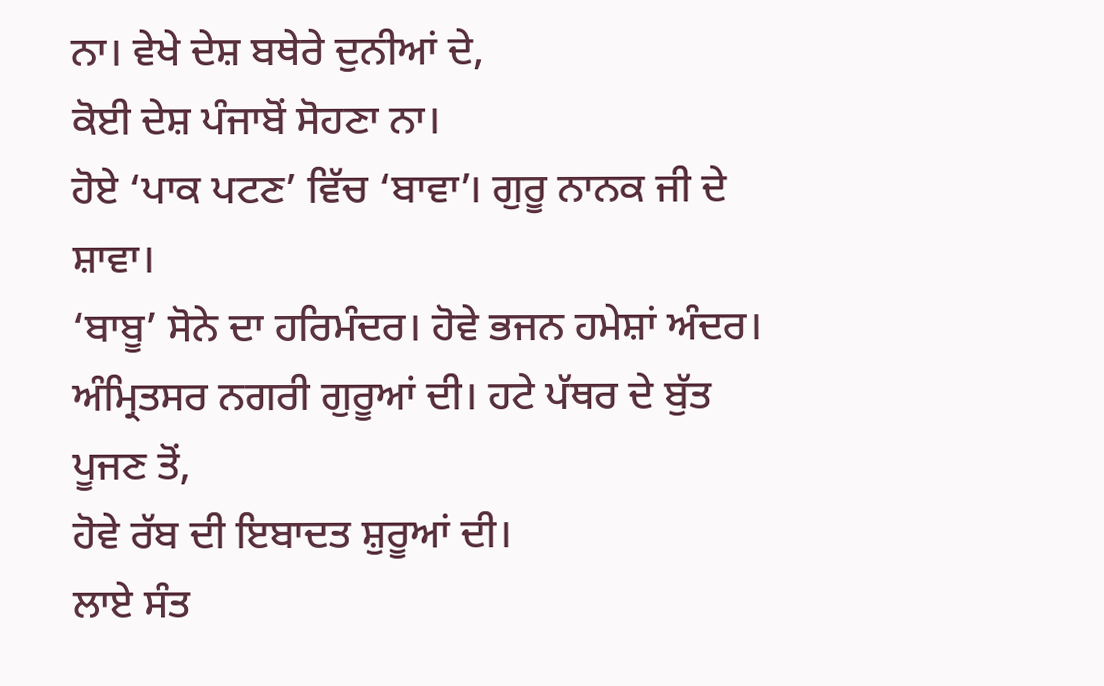ਨਾ। ਵੇਖੇ ਦੇਸ਼ ਬਥੇਰੇ ਦੁਨੀਆਂ ਦੇ,
ਕੋਈ ਦੇਸ਼ ਪੰਜਾਬੋਂ ਸੋਹਣਾ ਨਾ।
ਹੋਏ ‘ਪਾਕ ਪਟਣ’ ਵਿੱਚ ‘ਬਾਵਾ’। ਗੁਰੂ ਨਾਨਕ ਜੀ ਦੇ ਸ਼ਾਵਾ।
‘ਬਾਬੂ’ ਸੋਨੇ ਦਾ ਹਰਿਮੰਦਰ। ਹੋਵੇ ਭਜਨ ਹਮੇਸ਼ਾਂ ਅੰਦਰ।
ਅੰਮ੍ਰਿਤਸਰ ਨਗਰੀ ਗੁਰੂਆਂ ਦੀ। ਹਟੇ ਪੱਥਰ ਦੇ ਬੁੱਤ ਪੂਜਣ ਤੋਂ,
ਹੋਵੇ ਰੱਬ ਦੀ ਇਬਾਦਤ ਸ਼ੁਰੂਆਂ ਦੀ।
ਲਾਏ ਸੰਤ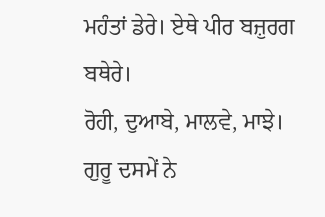ਮਹੰਤਾਂ ਡੇਰੇ। ਏਥੇ ਪੀਰ ਬਜ਼ੁਰਗ ਬਥੇਰੇ।
ਰੋਹੀ, ਦੁਆਬੇ, ਮਾਲਵੇ, ਮਾਝੇ। ਗੁਰੂ ਦਸਮੇਂ ਨੇ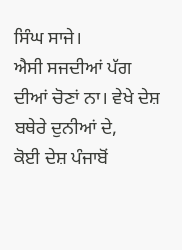ਸਿੰਘ ਸਾਜੇ।
ਐਸੀ ਸਜਦੀਆਂ ਪੱਗ ਦੀਆਂ ਚੋਣਾਂ ਨਾ। ਵੇਖੇ ਦੇਸ਼ ਬਥੇਰੇ ਦੁਨੀਆਂ ਦੇ,
ਕੋਈ ਦੇਸ਼ ਪੰਜਾਬੋਂ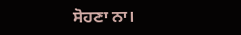ਸੋਹਣਾ ਨਾ।